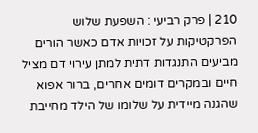210 | פרק רביעי : השפעת שלוש הפרקטיקות על זכויות אדם כאשר הורים מביעים התנגדות דתית למתן עירוי דם מציל חיים ובמקרים דומים אחרים, ברור אפוא שהגנה מיידית על שלומו של הילד מחייבת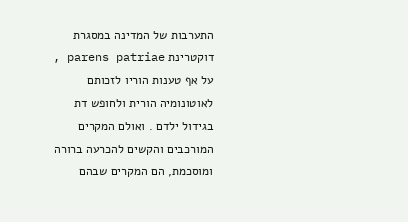התערבות של המדינה במסגרת דוקטרינת parens patriae , על אף טענות הוריו לזכותם לאוטונומיה הורית ולחופש דת בגידול ילדם . ואולם המקרים המורכבים והקשים להכרעה ברורה ומוסכמת, הם המקרים שבהם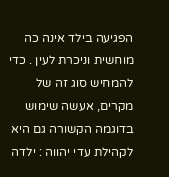הפגיעה בילד אינה כה מוחשית וניכרת לעין . כדי להמחיש סוג זה של מקרים, אעשה שימוש בדוגמה הקשורה גם היא לקהילת עדי יהווה : ילדה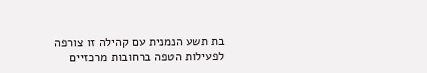בת תשע הנמנית עם קהילה זו צורפה לפעילות הטפה ברחובות מרכזיים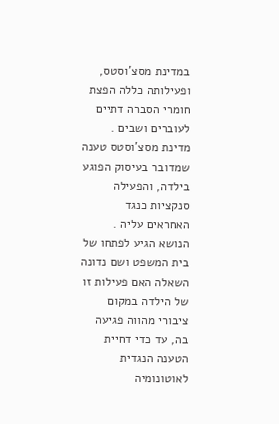במדינת מסצ'וסטס, ופעילותה כללה הפצת חומרי הסברה דתיים לעוברים ושבים . מדינת מסצ'וסטס טענה שמדובר בעיסוק הפוגע בילדה, והפעילה סנקציות כנגד האחראים עליה . הנושא הגיע לפתחו של בית המשפט ושם נדונה השאלה האם פעילות זו של הילדה במקום ציבורי מהווה פגיעה בה, עד כדי דחיית הטענה הנגדית לאוטונומיה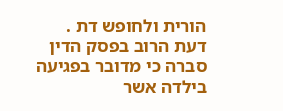הורית ולחופש דת . דעת הרוב בפסק הדין סברה כי מדובר בפגיעה בילדה אשר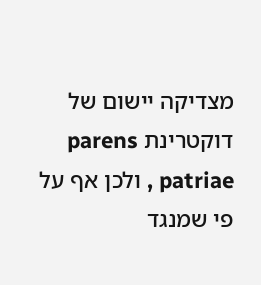מצדיקה יישום של דוקטרינת parens patriae , ולכן אף על פי שמנגד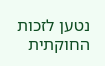נטען לזכות החוקתית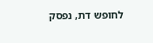לחופש דת, נפסק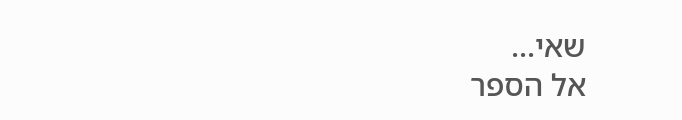שאי...
אל הספר